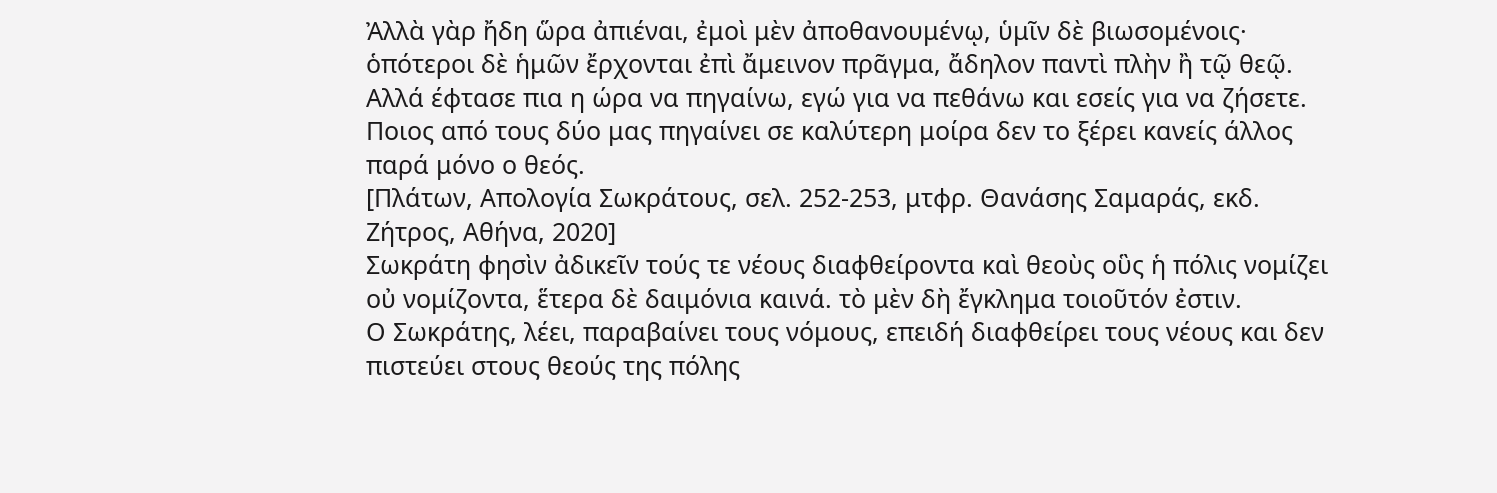Ἀλλὰ γὰρ ἤδη ὥρα ἀπιέναι, ἐμοὶ μὲν ἀποθανουμένῳ, ὑμῖν δὲ βιωσομένοις· ὁπότεροι δὲ ἡμῶν ἔρχονται ἐπὶ ἄμεινον πρᾶγμα, ἄδηλον παντὶ πλὴν ἢ τῷ θεῷ.
Αλλά έφτασε πια η ώρα να πηγαίνω, εγώ για να πεθάνω και εσείς για να ζήσετε. Ποιος από τους δύο μας πηγαίνει σε καλύτερη μοίρα δεν το ξέρει κανείς άλλος παρά μόνο ο θεός.
[Πλάτων, Απολογία Σωκράτους, σελ. 252-253, μτφρ. Θανάσης Σαμαράς, εκδ. Ζήτρος, Αθήνα, 2020]
Σωκράτη φησὶν ἀδικεῖν τούς τε νέους διαφθείροντα καὶ θεοὺς οὓς ἡ πόλις νομίζει οὐ νομίζοντα, ἕτερα δὲ δαιμόνια καινά. τὸ μὲν δὴ ἔγκλημα τοιοῦτόν ἐστιν.
Ο Σωκράτης, λέει, παραβαίνει τους νόμους, επειδή διαφθείρει τους νέους και δεν πιστεύει στους θεούς της πόλης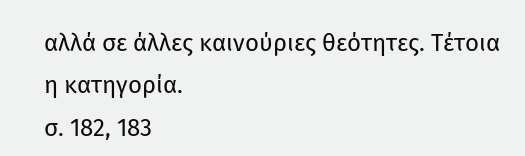αλλά σε άλλες καινούριες θεότητες. Τέτοια η κατηγορία.
σ. 182, 183